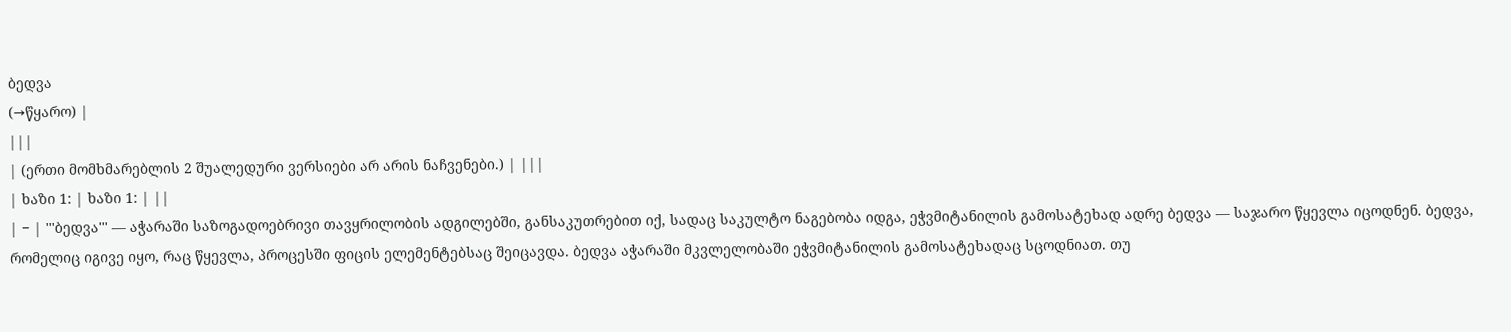ბედვა
(→წყარო) |
|||
| (ერთი მომხმარებლის 2 შუალედური ვერსიები არ არის ნაჩვენები.) | |||
| ხაზი 1: | ხაზი 1: | ||
| − | '''ბედვა''' — აჭარაში საზოგადოებრივი თავყრილობის ადგილებში, განსაკუთრებით იქ, სადაც საკულტო ნაგებობა იდგა, ეჭვმიტანილის გამოსატეხად ადრე ბედვა — საჯარო წყევლა იცოდნენ. ბედვა, რომელიც იგივე იყო, რაც წყევლა, პროცესში ფიცის ელემენტებსაც შეიცავდა. ბედვა აჭარაში მკვლელობაში ეჭვმიტანილის გამოსატეხადაც სცოდნიათ. თუ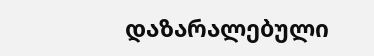დაზარალებული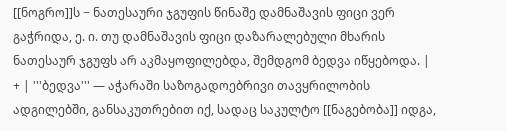[[ნოგრო]]ს − ნათესაური ჯგუფის წინაშე დამნაშავის ფიცი ვერ გაჭრიდა, ე. ი. თუ დამნაშავის ფიცი დაზარალებული მხარის ნათესაურ ჯგუფს არ აკმაყოფილებდა, შემდგომ ბედვა იწყებოდა. | + | '''ბედვა''' — აჭარაში საზოგადოებრივი თავყრილობის ადგილებში, განსაკუთრებით იქ, სადაც საკულტო [[ნაგებობა]] იდგა,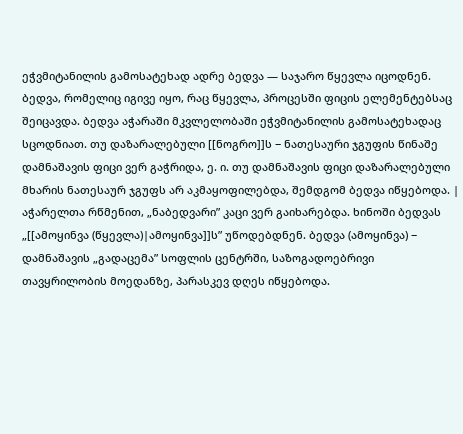ეჭვმიტანილის გამოსატეხად ადრე ბედვა — საჯარო წყევლა იცოდნენ. ბედვა, რომელიც იგივე იყო, რაც წყევლა, პროცესში ფიცის ელემენტებსაც შეიცავდა. ბედვა აჭარაში მკვლელობაში ეჭვმიტანილის გამოსატეხადაც სცოდნიათ. თუ დაზარალებული [[ნოგრო]]ს − ნათესაური ჯგუფის წინაშე დამნაშავის ფიცი ვერ გაჭრიდა, ე. ი. თუ დამნაშავის ფიცი დაზარალებული მხარის ნათესაურ ჯგუფს არ აკმაყოფილებდა, შემდგომ ბედვა იწყებოდა. |
აჭარელთა რწმენით, „ნაბედვარი” კაცი ვერ გაიხარებდა. ხინოში ბედვას „[[ამოყინვა (წყევლა)|ამოყინვა]]ს” უწოდებდნენ. ბედვა (ამოყინვა) − დამნაშავის „გადაცემა” სოფლის ცენტრში, საზოგადოებრივი თავყრილობის მოედანზე, პარასკევ დღეს იწყებოდა.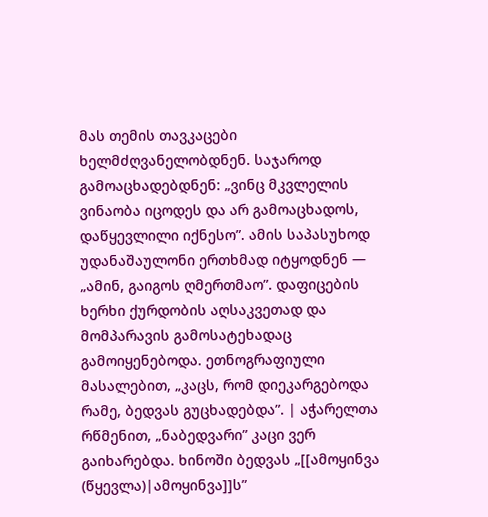მას თემის თავკაცები ხელმძღვანელობდნენ. საჯაროდ გამოაცხადებდნენ: „ვინც მკვლელის ვინაობა იცოდეს და არ გამოაცხადოს, დაწყევლილი იქნესო”. ამის საპასუხოდ უდანაშაულონი ერთხმად იტყოდნენ — „ამინ, გაიგოს ღმერთმაო”. დაფიცების ხერხი ქურდობის აღსაკვეთად და მომპარავის გამოსატეხადაც გამოიყენებოდა. ეთნოგრაფიული მასალებით, „კაცს, რომ დიეკარგებოდა რამე, ბედვას გუცხადებდა”. | აჭარელთა რწმენით, „ნაბედვარი” კაცი ვერ გაიხარებდა. ხინოში ბედვას „[[ამოყინვა (წყევლა)|ამოყინვა]]ს”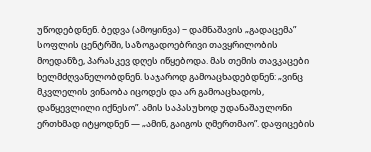უწოდებდნენ. ბედვა (ამოყინვა) − დამნაშავის „გადაცემა” სოფლის ცენტრში, საზოგადოებრივი თავყრილობის მოედანზე, პარასკევ დღეს იწყებოდა. მას თემის თავკაცები ხელმძღვანელობდნენ. საჯაროდ გამოაცხადებდნენ: „ვინც მკვლელის ვინაობა იცოდეს და არ გამოაცხადოს, დაწყევლილი იქნესო”. ამის საპასუხოდ უდანაშაულონი ერთხმად იტყოდნენ — „ამინ, გაიგოს ღმერთმაო”. დაფიცების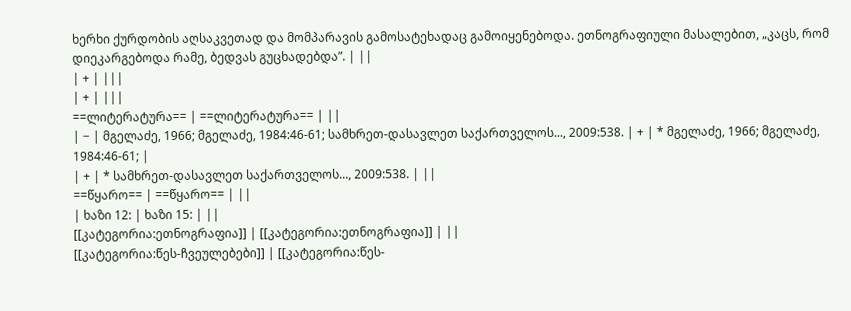ხერხი ქურდობის აღსაკვეთად და მომპარავის გამოსატეხადაც გამოიყენებოდა. ეთნოგრაფიული მასალებით, „კაცს, რომ დიეკარგებოდა რამე, ბედვას გუცხადებდა”. | ||
| + | |||
| + | |||
==ლიტერატურა== | ==ლიტერატურა== | ||
| − | მგელაძე, 1966; მგელაძე, 1984:46-61; სამხრეთ-დასავლეთ საქართველოს..., 2009:538. | + | * მგელაძე, 1966; მგელაძე, 1984:46-61; |
| + | * სამხრეთ-დასავლეთ საქართველოს..., 2009:538. | ||
==წყარო== | ==წყარო== | ||
| ხაზი 12: | ხაზი 15: | ||
[[კატეგორია:ეთნოგრაფია]] | [[კატეგორია:ეთნოგრაფია]] | ||
[[კატეგორია:წეს-ჩვეულებები]] | [[კატეგორია:წეს-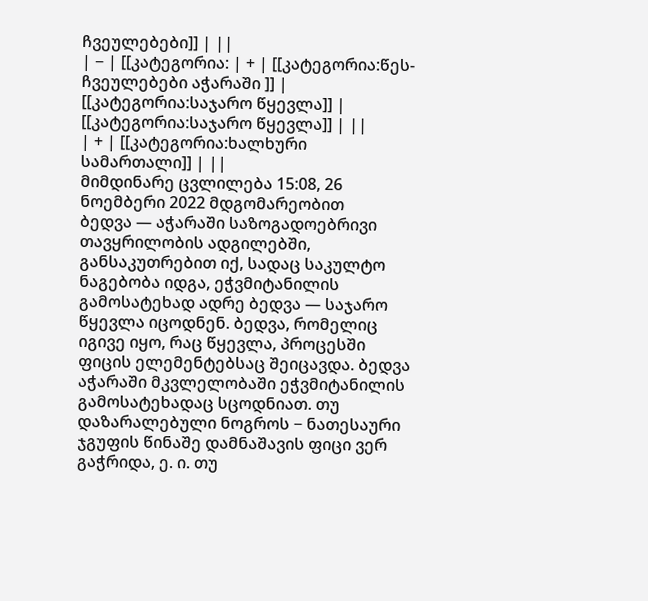ჩვეულებები]] | ||
| − | [[კატეგორია: | + | [[კატეგორია:წეს-ჩვეულებები აჭარაში ]] |
[[კატეგორია:საჯარო წყევლა]] | [[კატეგორია:საჯარო წყევლა]] | ||
| + | [[კატეგორია:ხალხური სამართალი]] | ||
მიმდინარე ცვლილება 15:08, 26 ნოემბერი 2022 მდგომარეობით
ბედვა — აჭარაში საზოგადოებრივი თავყრილობის ადგილებში, განსაკუთრებით იქ, სადაც საკულტო ნაგებობა იდგა, ეჭვმიტანილის გამოსატეხად ადრე ბედვა — საჯარო წყევლა იცოდნენ. ბედვა, რომელიც იგივე იყო, რაც წყევლა, პროცესში ფიცის ელემენტებსაც შეიცავდა. ბედვა აჭარაში მკვლელობაში ეჭვმიტანილის გამოსატეხადაც სცოდნიათ. თუ დაზარალებული ნოგროს − ნათესაური ჯგუფის წინაშე დამნაშავის ფიცი ვერ გაჭრიდა, ე. ი. თუ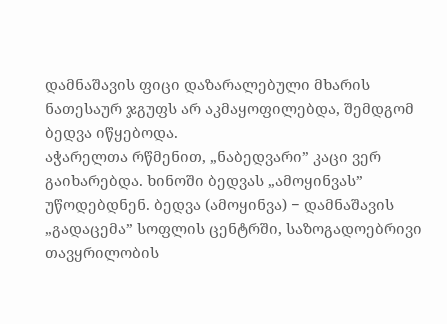დამნაშავის ფიცი დაზარალებული მხარის ნათესაურ ჯგუფს არ აკმაყოფილებდა, შემდგომ ბედვა იწყებოდა.
აჭარელთა რწმენით, „ნაბედვარი” კაცი ვერ გაიხარებდა. ხინოში ბედვას „ამოყინვას” უწოდებდნენ. ბედვა (ამოყინვა) − დამნაშავის „გადაცემა” სოფლის ცენტრში, საზოგადოებრივი თავყრილობის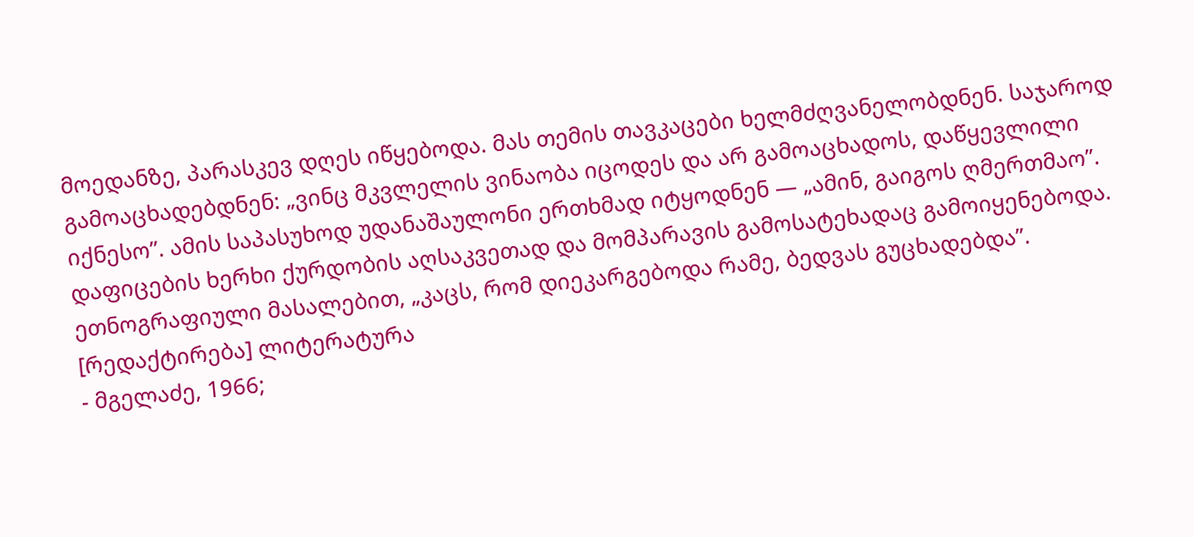მოედანზე, პარასკევ დღეს იწყებოდა. მას თემის თავკაცები ხელმძღვანელობდნენ. საჯაროდ გამოაცხადებდნენ: „ვინც მკვლელის ვინაობა იცოდეს და არ გამოაცხადოს, დაწყევლილი იქნესო”. ამის საპასუხოდ უდანაშაულონი ერთხმად იტყოდნენ — „ამინ, გაიგოს ღმერთმაო”. დაფიცების ხერხი ქურდობის აღსაკვეთად და მომპარავის გამოსატეხადაც გამოიყენებოდა. ეთნოგრაფიული მასალებით, „კაცს, რომ დიეკარგებოდა რამე, ბედვას გუცხადებდა”.
[რედაქტირება] ლიტერატურა
- მგელაძე, 1966;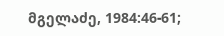მგელაძე, 1984:46-61;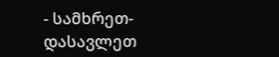- სამხრეთ-დასავლეთ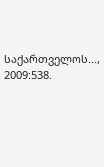საქართველოს..., 2009:538.